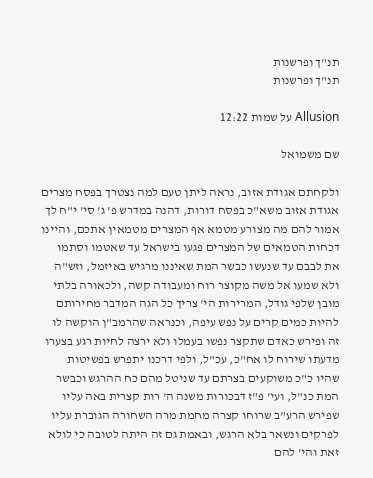תנ"ך ופרשנות
תנ"ך ופרשנות

Allusion על שמות 12:22

שם משמואל

ולקחתם אגודת אזוב, נראה ליתן טעם למה נצטרך בפסח מצרים אגודת אזוב משא"כ בפסח דורות, דהנה במדרש פ' ג' סי' י"ח לך אמור להם מה מצורע מטמא אף המצרים מטמאין אתכם, והיינו דכחות הטמאים של המצרים פגעו בישראל עד שאטמו וסתמו את לבבם עד שנעשו כבשר המת שאיננו מרגיש באיזמל, וזש"ה ולא שמעו אל משה מקוצר רוח ומעבודה קשה, ולכאורה בלתי מובן שלפי גודל, המרירות הי' צריך כל הגה המדבר מחירותם להיות כמים קרים על נפש עיפה, וכנראה שהרמב"ן הוקשה לו זה ופירש כאדם שתקצר נפשו בעמלו ולא ירצה לחיות רגע בצערו מדעתו שירוח לו אח"כ, עכ"ל, ולפי דרכנו יתפרש בפשיטות שהיו כ"כ משוקעים בצרתם עד שניטל מהם כח ההרגש וכבשר המת כנ"ל, ועי' פ"ז דבכורות משנה ה' רות קצרית באה עליו שפירש הרע"ב שרוחו קצרה מחמת מרה השחורה הגוברת עליו לפרקים ונשאר בלא הרגש, ובאמת גם זה היתה לטובה כי לולא זאת והי' להם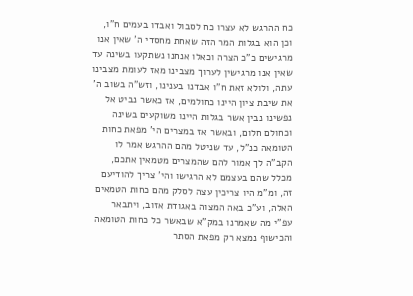כח ההרגש לא עצרו כח לסבול ואבדו בעמים ח"ו, וכן הוא בגלות המר הזה שאחת מחסדי ה' שאין אנו מרגישים כ"כ הצרה וכאלו אנחנו נשתקעו בשינה עד שאין אנו מרגישין לערוך מצבינו מאז לעומת מצבינו עתה, ולולא זאת ח"ו אבדנו בענינו, וזש"ה בשוב ה' את שיבת ציון היינו כחולמים, אז כאשר נביט אל נפשינו נבין אשר בגלות היינו משוקעים בשינה וכחולם חלום, ובאשר אז במצרים הי' מפאת כחות הטומאה כנ"ל, עד שניטל מהם ההרגש אמר לו הקב"ה לך אמור להם שהמצרים מטמאין אתכם, מכלל שהם בעצמם לא הרגישו והי' צריך להודיעם זה, ומ"מ היו צריכין עצה לסלק מהם כחות הטמאים האלה, וע"כ באה המצוה באגודת אזוב, ויתבאר עפ"י מה שאמרנו במק"א שבאשר כל כחות הטומאה והכישוף נמצא רק מפאת הסתר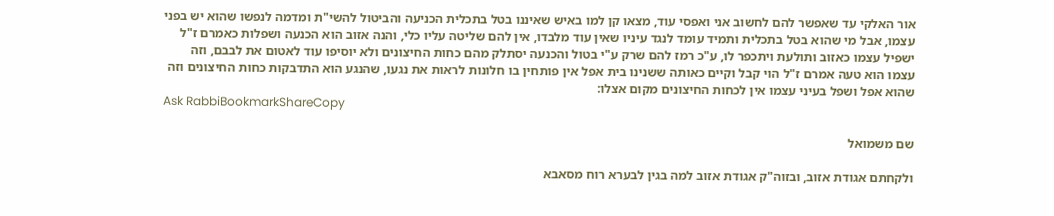אור האלקי עד שאפשר להם לחשוב אני ואפסי עוד, מצאו קן למו באיש שאיננו בטל בתכלית הכניעה והביטול להשי"ת ומדמה לנפשו שהוא יש בפני עצמו, אבל מי שהוא בטל בתכלית ותמיד עומד לנגד עיניו שאין עוד מלבדו, אין להם שליטה עליו כלי, והנה אזוב הוא הכנעה ושפלות כאמרם ז"ל ישפיל עצמו כאזוב ותולעת ויתכפר לו, ע"כ רמז להם שרק ע"י בטול והכנעה יסתלק מהם כחות החיצונים ולא יוסיפו עוד לאטום את לבבם, וזה עצמו הוא טעה אמרם ז"ל הוי קבל וקיים כאותה ששנינו בית אפל אין פותחין בו חלונות לראות את נגעו, שהנגע הוא התדבקות כחות החיצונים וזה שהוא אפל ושפל בעיני עצמו אין לכחות החיצונים מקום אצלו:
Ask RabbiBookmarkShareCopy

שם משמואל

ולקחתם אגודת אזוב, ובזוה"ק אגודת אזוב למה בגין לבערא רוח מסאבא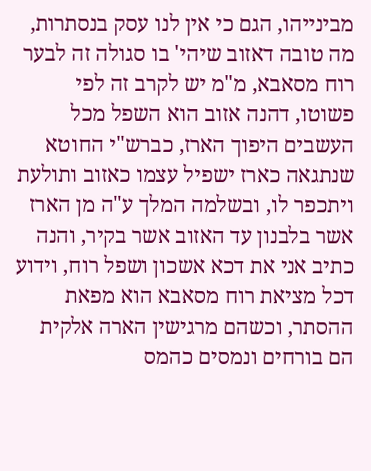מבינייהו, הגם כי אין לנו עסק בנסתרות, מה טובה דאזוב שיהי' בו סגולה זה לבער רוח מסאבא, מ"מ יש לקרב זה לפי פשוטו, דהנה אזוב הוא השפל מכל העשבים היפוך הארז, כברש"י החוטא שנתגאה כארז ישפיל עצמו כאזוב ותולעת ויתכפר לו, ובשלמה המלך ע"ה מן הארז אשר בלבנון עד האזוב אשר בקיר, והנה כתיב אני את דכא אשכון ושפל רוח, וידוע דכל מציאת רוח מסאבא הוא מפאת ההסתר, וכשהם מרגישין הארה אלקית הם בורחים ונמסים כהמס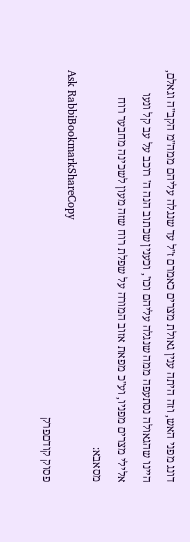דונג מפני האש, וזה היתה ענין גאולת מצרים כאמרם ז"ל עד שנגלה עליהם ממה"מ הקב"ה וגאלם, היינו שהגאולה נסתעפה ממה שנגלה עליהם וכו', וכענין שכתוב הנה ה' רוכב על עב קל ונעו אלילי מצרים מפניו, וע"כ מפאת אזוב המורה על שפלת רוח שזה מעון לשכינה מחבער רוח מסאבא:
Ask RabbiBookmarkShareCopy
פסוק קודםפרק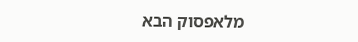מלאפסוק הבא